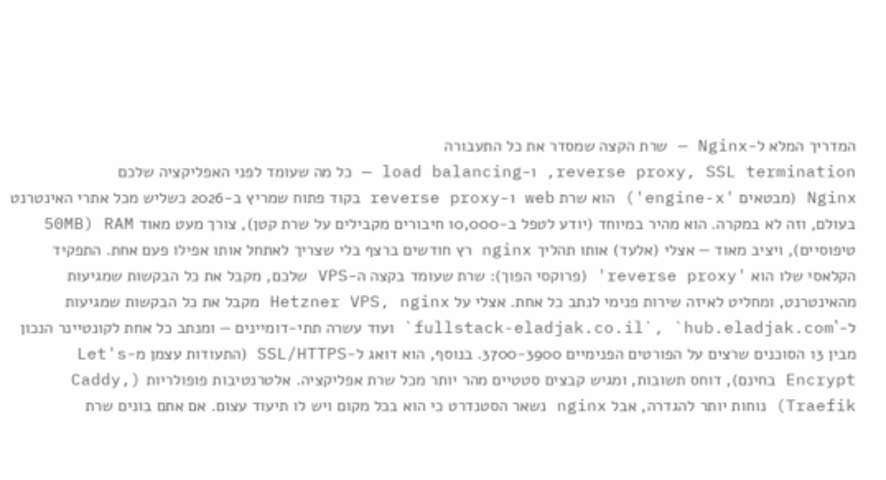המדריך המלא ל-Nginx — שרת הקצה שמסדר את כל התעבורה
reverse proxy, SSL termination, ו-load balancing — כל מה שעומד לפני האפליקציה שלכם
Nginx (מבטאים 'engine-x') הוא שרת web ו-reverse proxy בקוד פתוח שמריץ ב-2026 כשליש מכל אתרי האינטרנט בעולם, וזה לא במקרה. הוא מהיר במיוחד (יודע לטפל ב-10,000 חיבורים מקבילים על שרת קטן), צורך מעט מאוד RAM (50MB טיפוסיים), ויציב מאוד — אצלי (אלעד) אותו תהליך nginx רץ חודשים ברצף בלי שצריך לאתחל אותו אפילו פעם אחת. התפקיד הקלאסי שלו הוא 'reverse proxy' (פרוקסי הפוך): שרת שעומד בקצה ה-VPS שלכם, מקבל את כל הבקשות שמגיעות מהאינטרנט, ומחליט לאיזה שירות פנימי לנתב כל אחת. אצלי על Hetzner VPS, nginx מקבל את כל הבקשות שמגיעות ל-`fullstack-eladjak.co.il`, `hub.eladjak.com` ועוד עשרה תתי-דומיינים — ומנתב כל אחת לקונטיינר הנכון מבין 13 הסוכנים שרצים על הפורטים הפנימיים 3700-3900. בנוסף, הוא דואג ל-SSL/HTTPS (התעודות עצמן מ-Let's Encrypt בחינם), דוחס תשובות, ומגיש קבצים סטטיים מהר יותר מכל שרת אפליקציה. אלטרנטיבות פופולריות (Caddy, Traefik) נוחות יותר להגדרה, אבל nginx נשאר הסטנדרט כי הוא בכל מקום ויש לו תיעוד עצום. אם אתם בונים שרת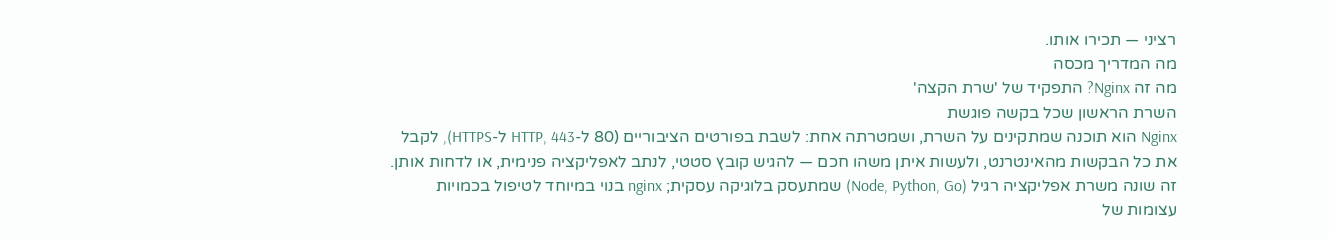רציני — תכירו אותו.
מה המדריך מכסה
מה זה Nginx? התפקיד של 'שרת הקצה'
השרת הראשון שכל בקשה פוגשת
Nginx הוא תוכנה שמתקינים על השרת, ושמטרתה אחת: לשבת בפורטים הציבוריים (80 ל-HTTP, 443 ל-HTTPS), לקבל את כל הבקשות מהאינטרנט, ולעשות איתן משהו חכם — להגיש קובץ סטטי, לנתב לאפליקציה פנימית, או לדחות אותן. זה שונה משרת אפליקציה רגיל (Node, Python, Go) שמתעסק בלוגיקה עסקית; nginx בנוי במיוחד לטיפול בכמויות עצומות של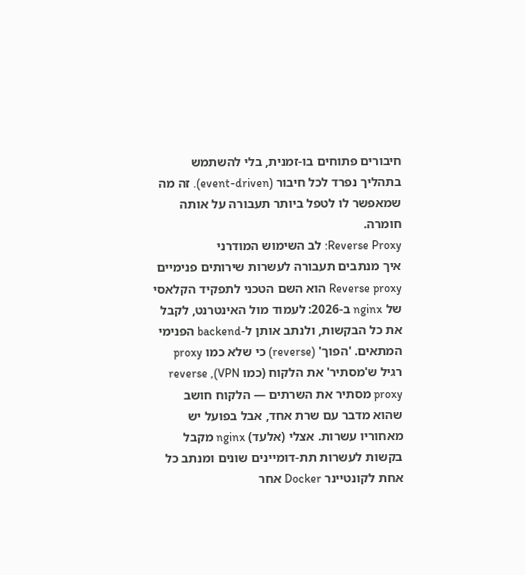חיבורים פתוחים בו-זמנית, בלי להשתמש בתהליך נפרד לכל חיבור (event-driven). זה מה שמאפשר לו לטפל ביותר תעבורה על אותה חומרה.
Reverse Proxy: לב השימוש המודרני
איך מנתבים תעבורה לעשרות שירותים פנימיים
Reverse proxy הוא השם הטכני לתפקיד הקלאסי של nginx ב-2026: לעמוד מול האינטרנט, לקבל את כל הבקשות, ולנתב אותן ל-backend הפנימי המתאים. 'הפוך' (reverse) כי שלא כמו proxy רגיל ש'מסתיר' את הלקוח (כמו VPN), reverse proxy מסתיר את השרתים — הלקוח חושב שהוא מדבר עם שרת אחד, אבל בפועל יש מאחוריו עשרות. אצלי (אלעד) nginx מקבל בקשות לעשרות תת-דומיינים שונים ומנתב כל אחת לקונטיינר Docker אחר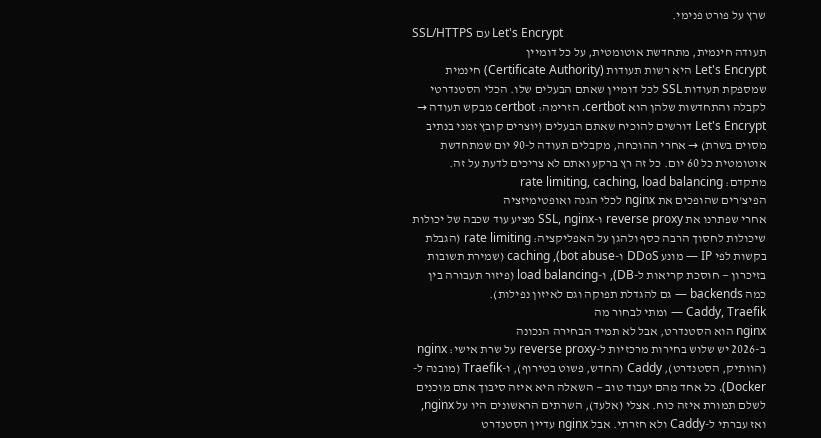שרץ על פורט פנימי.
SSL/HTTPS עם Let's Encrypt
תעודה חינמית, מתחדשת אוטומטית, על כל דומיין
Let's Encrypt היא רשות תעודות (Certificate Authority) חינמית שמספקת תעודות SSL לכל דומיין שאתם הבעלים שלו. הכלי הסטנדרטי לקבלה והתחדשות שלהן הוא certbot. הזרימה: certbot מבקש תעודה → Let's Encrypt דורשים להוכיח שאתם הבעלים (יוצרים קובץ זמני בנתיב מסוים בשרת) → אחרי ההוכחה, מקבלים תעודה ל-90 יום שמתחדשת אוטומטית כל 60 יום. כל זה רץ ברקע ואתם לא צריכים לדעת על זה.
מתקדם: rate limiting, caching, load balancing
הפיצ'רים שהופכים את nginx לכלי הגנה ואופטימיזציה
אחרי שפתרנו את reverse proxy ו-SSL, nginx מציע עוד שכבה של יכולות שיכולות לחסוך הרבה כסף ולהגן על האפליקציה: rate limiting (הגבלת בקשות לפי IP — מונע DDoS ו-bot abuse), caching (שמירת תשובות בזיכרון — חוסכת קריאות ל-DB), ו-load balancing (פיזור תעבורה בין כמה backends — גם להגדלת תפוקה וגם לאיזון נפילות).
Caddy, Traefik — ומתי לבחור מה
nginx הוא הסטנדרט, אבל לא תמיד הבחירה הנכונה
ב-2026 יש שלוש בחירות מרכזיות ל-reverse proxy על שרת אישי: nginx (הוותיק, הסטנדרט), Caddy (החדש, פשוט בטירוף), ו-Traefik (מובנה ל-Docker). כל אחד מהם יעבוד טוב — השאלה היא איזה סיבוך אתם מוכנים לשלם תמורת איזה כוח. אצלי (אלעד), השרתים הראשונים היו על nginx, ואז עברתי ל-Caddy ולא חזרתי. אבל nginx עדיין הסטנדרט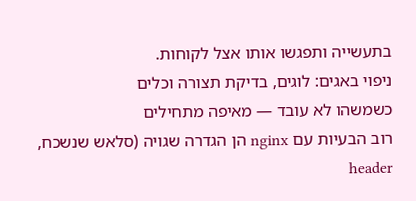בתעשייה ותפגשו אותו אצל לקוחות.
ניפוי באגים: לוגים, בדיקת תצורה וכלים
כשמשהו לא עובד — מאיפה מתחילים
רוב הבעיות עם nginx הן הגדרה שגויה (סלאש שנשכח, header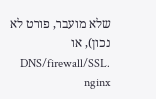שלא מועבר, פורט לא נכון), או DNS/firewall/SSL. nginx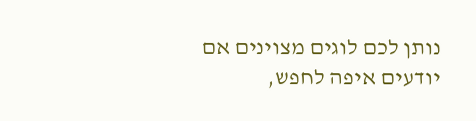נותן לכם לוגים מצוינים אם יודעים איפה לחפש,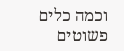וכמה כלים פשוטים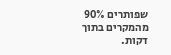שפותרים 90% מהמקרים בתוך דקות.